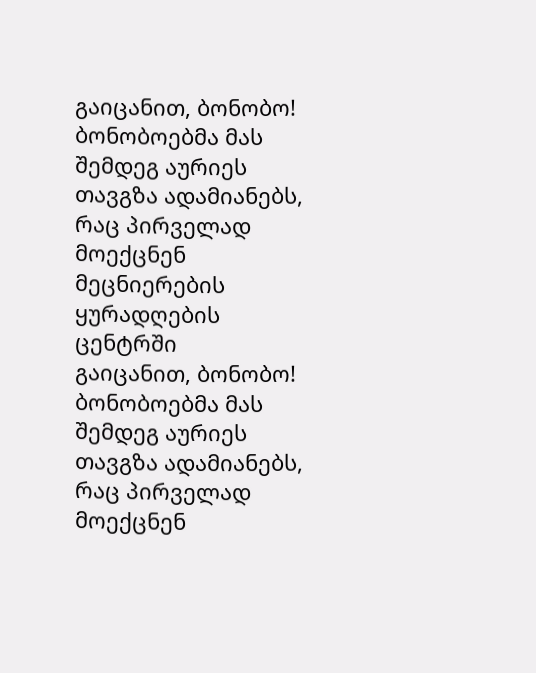გაიცანით, ბონობო!
ბონობოებმა მას შემდეგ აურიეს თავგზა ადამიანებს, რაც პირველად მოექცნენ მეცნიერების ყურადღების ცენტრში
გაიცანით, ბონობო!
ბონობოებმა მას შემდეგ აურიეს თავგზა ადამიანებს, რაც პირველად მოექცნენ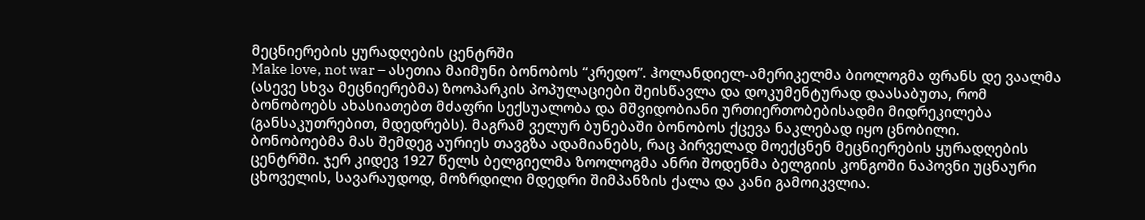მეცნიერების ყურადღების ცენტრში
Make love, not war – ასეთია მაიმუნი ბონობოს “კრედო”. ჰოლანდიელ-ამერიკელმა ბიოლოგმა ფრანს დე ვაალმა (ასევე სხვა მეცნიერებმა) ზოოპარკის პოპულაციები შეისწავლა და დოკუმენტურად დაასაბუთა, რომ ბონობოებს ახასიათებთ მძაფრი სექსუალობა და მშვიდობიანი ურთიერთობებისადმი მიდრეკილება (განსაკუთრებით, მდედრებს). მაგრამ ველურ ბუნებაში ბონობოს ქცევა ნაკლებად იყო ცნობილი.
ბონობოებმა მას შემდეგ აურიეს თავგზა ადამიანებს, რაც პირველად მოექცნენ მეცნიერების ყურადღების ცენტრში. ჯერ კიდევ 1927 წელს ბელგიელმა ზოოლოგმა ანრი შოდენმა ბელგიის კონგოში ნაპოვნი უცნაური ცხოველის, სავარაუდოდ, მოზრდილი მდედრი შიმპანზის ქალა და კანი გამოიკვლია.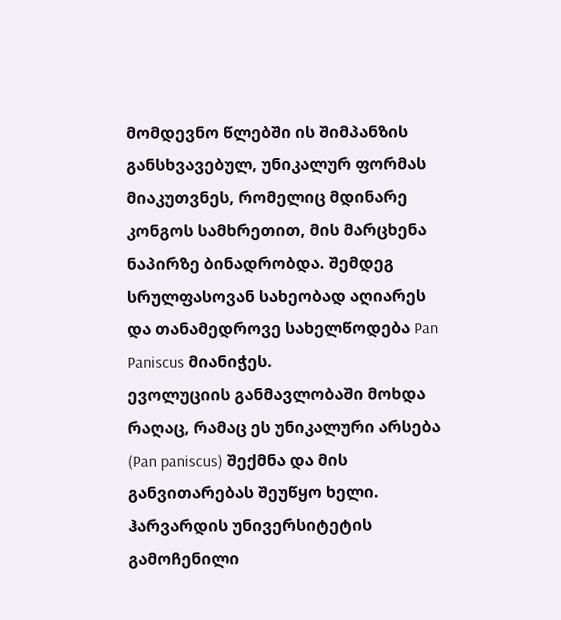მომდევნო წლებში ის შიმპანზის განსხვავებულ, უნიკალურ ფორმას მიაკუთვნეს, რომელიც მდინარე კონგოს სამხრეთით, მის მარცხენა ნაპირზე ბინადრობდა. შემდეგ სრულფასოვან სახეობად აღიარეს და თანამედროვე სახელწოდება Pan Paniscus მიანიჭეს.
ევოლუციის განმავლობაში მოხდა რაღაც, რამაც ეს უნიკალური არსება (Pan paniscus) შექმნა და მის განვითარებას შეუწყო ხელი. ჰარვარდის უნივერსიტეტის გამოჩენილი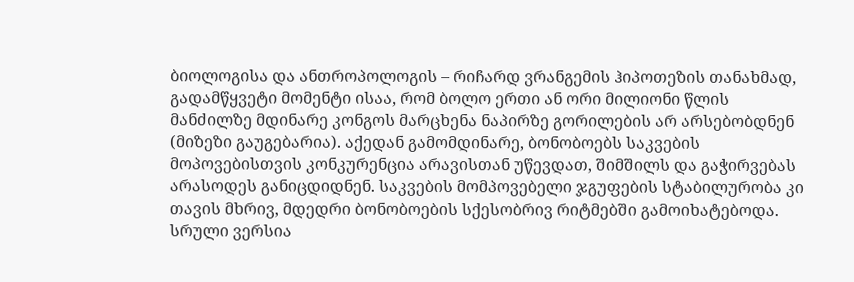ბიოლოგისა და ანთროპოლოგის – რიჩარდ ვრანგემის ჰიპოთეზის თანახმად, გადამწყვეტი მომენტი ისაა, რომ ბოლო ერთი ან ორი მილიონი წლის მანძილზე მდინარე კონგოს მარცხენა ნაპირზე გორილების არ არსებობდნენ (მიზეზი გაუგებარია). აქედან გამომდინარე, ბონობოებს საკვების მოპოვებისთვის კონკურენცია არავისთან უწევდათ, შიმშილს და გაჭირვებას არასოდეს განიცდიდნენ. საკვების მომპოვებელი ჯგუფების სტაბილურობა კი თავის მხრივ, მდედრი ბონობოების სქესობრივ რიტმებში გამოიხატებოდა.
სრული ვერსია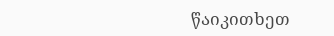წაიკითხეთ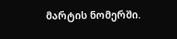მარტის ნომერში.